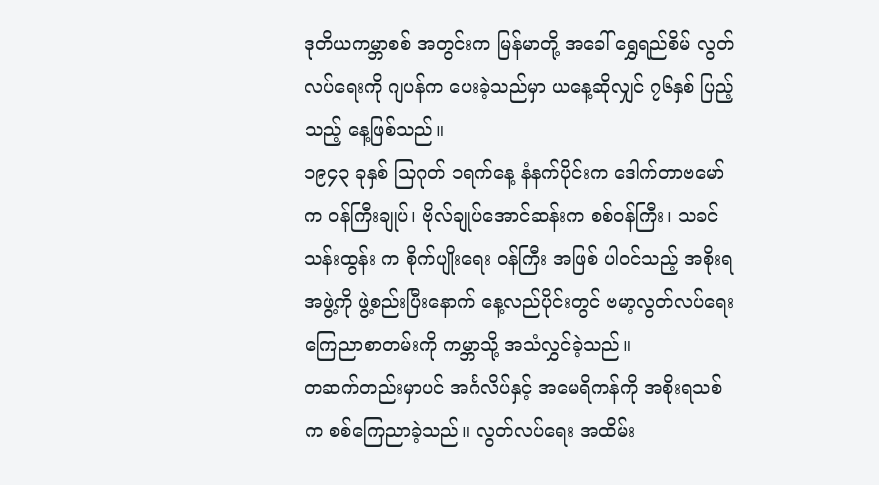ဒုတိယကမ္ဘာစစ် အတွင်းက မြန်မာတို့ အခေါ် ရွှေရည်စိမ် လွတ်လပ်ရေးကို ဂျပန်က ပေးခဲ့သည်မှာ ယနေ့ဆိုလျှင် ၇၆နှစ် ပြည့်သည့် နေ့ဖြစ်သည်။
၁၉၄၃ ခုနှစ် သြဂုတ် ၁ရက်နေ့ နံနက်ပိုင်းက ဒေါက်တာဗမော်က ဝန်ကြီးချုပ်၊ ဗိုလ်ချုပ်အောင်ဆန်းက စစ်ဝန်ကြီး၊ သခင်သန်းထွန်း က စိုက်ပျိုးရေး ဝန်ကြီး အဖြစ် ပါဝင်သည့် အစိုးရအဖွဲ့ကို ဖွဲ့စည်းပြီးနောက် နေ့လည်ပိုင်းတွင် ဗမာ့လွတ်လပ်ရေး ကြေညာစာတမ်းကို ကမ္ဘာသို့ အသံလွှင်ခဲ့သည်။
တဆက်တည်းမှာပင် အင်္ဂလိပ်နှင့် အမေရိကန်ကို အစိုးရသစ်က စစ်ကြေညာခဲ့သည်။ လွတ်လပ်ရေး အထိမ်း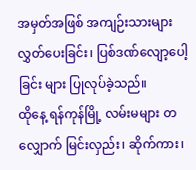အမှတ်အဖြစ် အကျဉ်းသားများ လွှတ်ပေးခြင်း၊ ပြစ်ဒဏ်လျော့ပေါ့ခြင်း များ ပြုလုပ်ခဲ့သည်။
ထိုနေ့ ရန်ကုန်မြို့ လမ်းမများ တလျှောက် မြင်းလှည်း၊ ဆိုက်ကား၊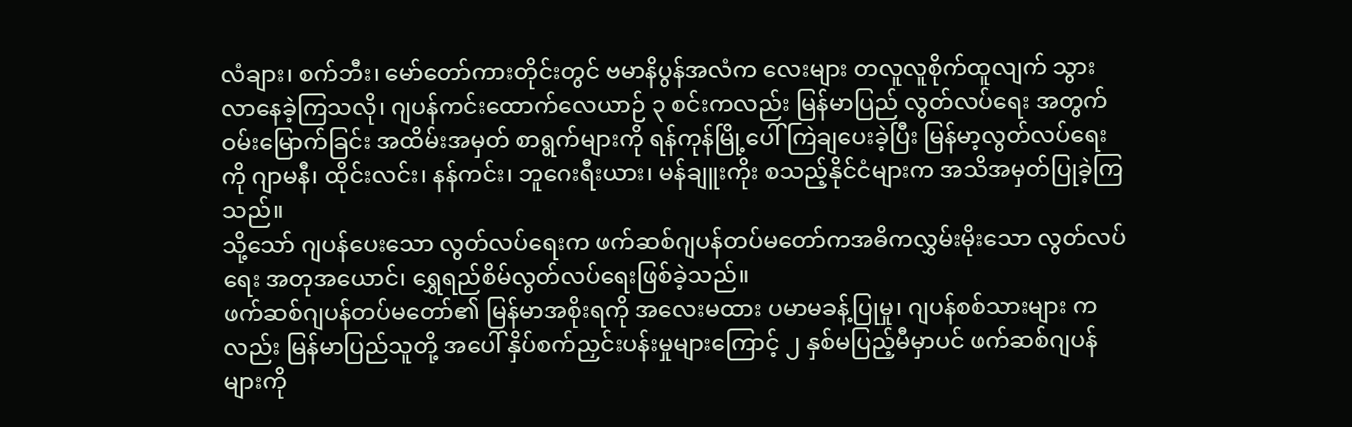လံချား၊ စက်ဘီး၊ မော်တော်ကားတိုင်းတွင် ဗမာနိပွန်အလံက လေးများ တလူလူစိုက်ထူလျက် သွားလာနေခဲ့ကြသလို၊ ဂျပန်ကင်းထောက်လေယာဉ် ၃ စင်းကလည်း မြန်မာပြည် လွတ်လပ်ရေး အတွက် ဝမ်းမြောက်ခြင်း အထိမ်းအမှတ် စာရွက်များကို ရန်ကုန်မြို့ပေါ် ကြဲချပေးခဲ့ပြီး မြန်မာ့လွတ်လပ်ရေးကို ဂျာမနီ၊ ထိုင်းလင်း၊ နန်ကင်း၊ ဘူဂေးရီးယား၊ မန်ချူးကိုး စသည့်နိုင်ငံများက အသိအမှတ်ပြုခဲ့ကြသည်။
သို့သော် ဂျပန်ပေးသော လွတ်လပ်ရေးက ဖက်ဆစ်ဂျပန်တပ်မတော်ကအဓိကလွှမ်းမိုးသော လွတ်လပ်ရေး အတုအယောင်၊ ရွှေရည်စိမ်လွတ်လပ်ရေးဖြစ်ခဲ့သည်။
ဖက်ဆစ်ဂျပန်တပ်မတော်၏ မြန်မာအစိုးရကို အလေးမထား ပမာမခန့်ပြုမှု၊ ဂျပန်စစ်သားများ ကလည်း မြန်မာပြည်သူတို့ အပေါ် နှိပ်စက်ညှင်းပန်းမှုများကြောင့် ၂ နှစ်မပြည့်မီမှာပင် ဖက်ဆစ်ဂျပန်များကို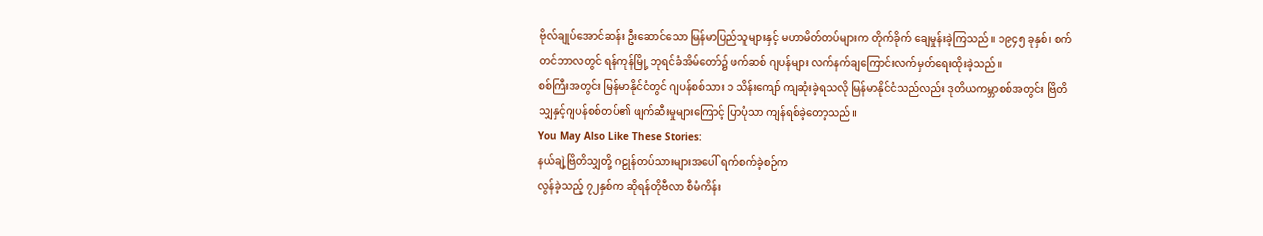ဗိုလ်ချုပ်အောင်ဆန်း ဦးဆောင်သော မြန်မာပြည်သူများနှင့် မဟာမိတ်တပ်များက တိုက်ခိုက် ချေမှုန်းခဲ့ကြသည်။ ၁၉၄၅ ခုနှစ်၊ စက်တင်ဘာလတွင် ရန်ကုန်မြို့ ဘုရင်ခံအိမ်တော်၌ ဖက်ဆစ် ဂျပန်များ လက်နက်ချကြောင်းလက်မှတ်ရေးထိုးခဲ့သည်။
စစ်ကြီးအတွင်း မြန်မာနိုင်ငံတွင် ဂျပန်စစ်သား ၁ သိန်းကျော် ကျဆုံးခဲ့ရသလို မြန်မာနိုင်ငံသည်လည်း ဒုတိယကမ္ဘာစစ်အတွင်း ဗြိတိသျှနှင့်ဂျပန်စစ်တပ်၏ ဖျက်ဆီးမှုများကြောင့် ပြာပုံသာ ကျန်ရစ်ခဲ့တော့သည်။
You May Also Like These Stories:
နယ်ချဲ့ဗြိတိသျှတို့ ဂဠုန်တပ်သားများအပေါ် ရက်စက်ခဲ့စဉ်က
လွန်ခဲ့သည့် ၇၂နှစ်က ဆိုရန်တိုဗီလာ စီမံကိန်း